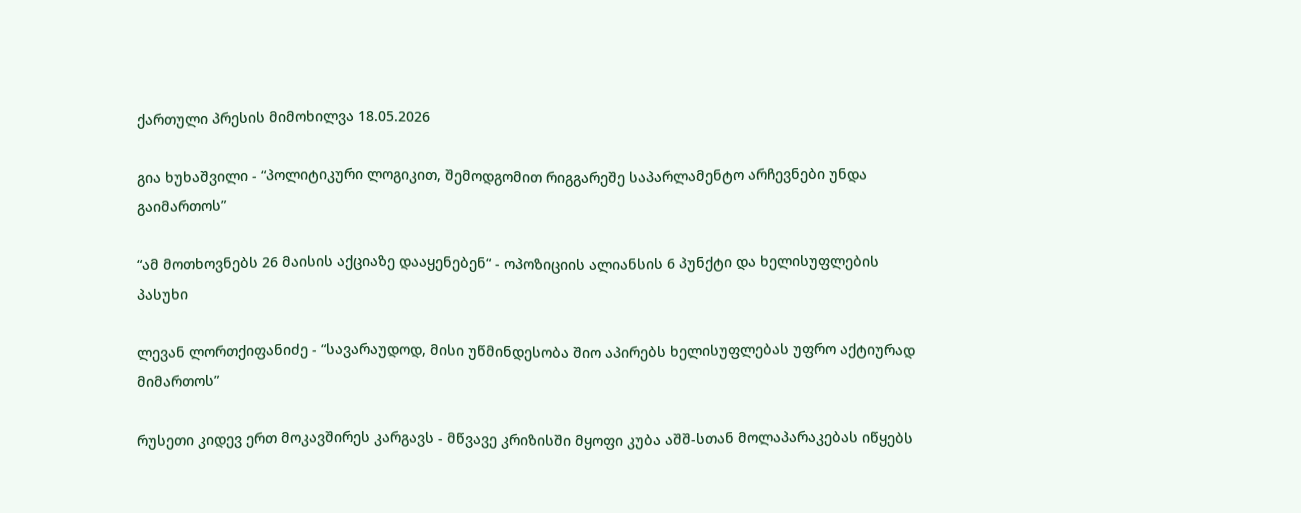ქართული პრესის მიმოხილვა 18.05.2026

გია ხუხაშვილი - “პოლიტიკური ლოგიკით, შემოდგომით რიგგარეშე საპარლამენტო არჩევნები უნდა გაიმართოს”

“ამ მოთხოვნებს 26 მაისის აქციაზე დააყენებენ“ - ოპოზიციის ალიანსის 6 პუნქტი და ხელისუფლების პასუხი

ლევან ლორთქიფანიძე - “სავარაუდოდ, მისი უწმინდესობა შიო აპირებს ხელისუფლებას უფრო აქტიურად მიმართოს”

რუსეთი კიდევ ერთ მოკავშირეს კარგავს - მწვავე კრიზისში მყოფი კუბა აშშ-სთან მოლაპარაკებას იწყებს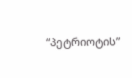“პეტრიოტის”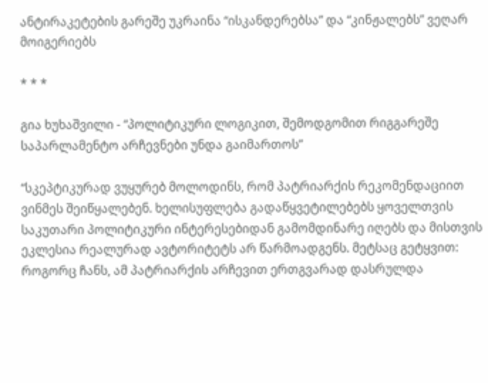ანტირაკეტების გარეშე უკრაინა “ისკანდერებსა” და “კინჟალებს” ვეღარ მოიგერიებს

* * *

გია ხუხაშვილი - “პოლიტიკური ლოგიკით, შემოდგომით რიგგარეშე საპარლამენტო არჩევნები უნდა გაიმართოს”

“სკეპტიკურად ვუყურებ მოლოდინს, რომ პატრიარქის რეკომენდაციით ვინმეს შეიწყალებენ. ხელისუფლება გადაწყვეტილებებს ყოველთვის საკუთარი პოლიტიკური ინტერესებიდან გამომდინარე იღებს და მისთვის ეკლესია რეალურად ავტორიტეტს არ წარმოადგენს. მეტსაც გეტყვით: როგორც ჩანს, ამ პატრიარქის არჩევით ერთგვარად დასრულდა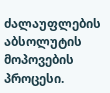ძალაუფლების აბსოლუტის მოპოვების პროცესი.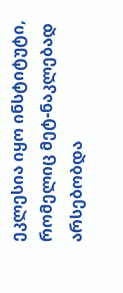ეკლესია იყო ინსტიტუტი, რომელიც მეტ-ნაკლებად არსებობდა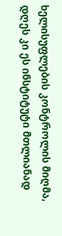ხელისუფლების კონტროლის მიღმა, დღეს კი ეს ინსტიტუტი მთლიანად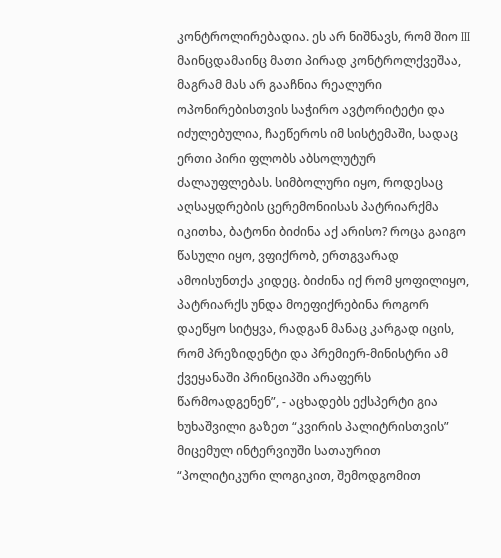კონტროლირებადია. ეს არ ნიშნავს, რომ შიო III მაინცდამაინც მათი პირად კონტროლქვეშაა, მაგრამ მას არ გააჩნია რეალური ოპონირებისთვის საჭირო ავტორიტეტი და იძულებულია, ჩაეწეროს იმ სისტემაში, სადაც ერთი პირი ფლობს აბსოლუტურ ძალაუფლებას. სიმბოლური იყო, როდესაც აღსაყდრების ცერემონიისას პატრიარქმა იკითხა, ბატონი ბიძინა აქ არისო? როცა გაიგო წასული იყო, ვფიქრობ, ერთგვარად ამოისუნთქა კიდეც. ბიძინა იქ რომ ყოფილიყო, პატრიარქს უნდა მოეფიქრებინა როგორ დაეწყო სიტყვა, რადგან მანაც კარგად იცის, რომ პრეზიდენტი და პრემიერ-მინისტრი ამ ქვეყანაში პრინციპში არაფერს წარმოადგენენ”, - აცხადებს ექსპერტი გია ხუხაშვილი გაზეთ “კვირის პალიტრისთვის” მიცემულ ინტერვიუში სათაურით “პოლიტიკური ლოგიკით, შემოდგომით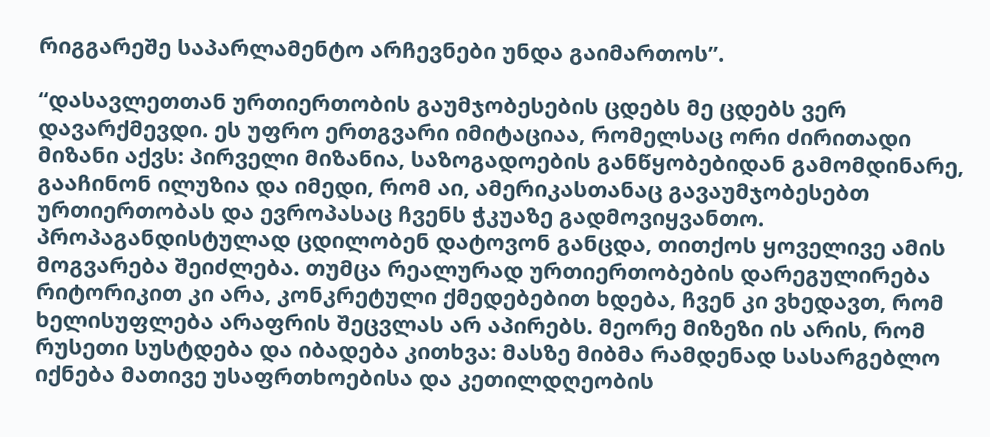რიგგარეშე საპარლამენტო არჩევნები უნდა გაიმართოს”.

“დასავლეთთან ურთიერთობის გაუმჯობესების ცდებს მე ცდებს ვერ დავარქმევდი. ეს უფრო ერთგვარი იმიტაციაა, რომელსაც ორი ძირითადი მიზანი აქვს: პირველი მიზანია, საზოგადოების განწყობებიდან გამომდინარე, გააჩინონ ილუზია და იმედი, რომ აი, ამერიკასთანაც გავაუმჯობესებთ ურთიერთობას და ევროპასაც ჩვენს ჭკუაზე გადმოვიყვანთო. პროპაგანდისტულად ცდილობენ დატოვონ განცდა, თითქოს ყოველივე ამის მოგვარება შეიძლება. თუმცა რეალურად ურთიერთობების დარეგულირება რიტორიკით კი არა, კონკრეტული ქმედებებით ხდება, ჩვენ კი ვხედავთ, რომ ხელისუფლება არაფრის შეცვლას არ აპირებს. მეორე მიზეზი ის არის, რომ რუსეთი სუსტდება და იბადება კითხვა: მასზე მიბმა რამდენად სასარგებლო იქნება მათივე უსაფრთხოებისა და კეთილდღეობის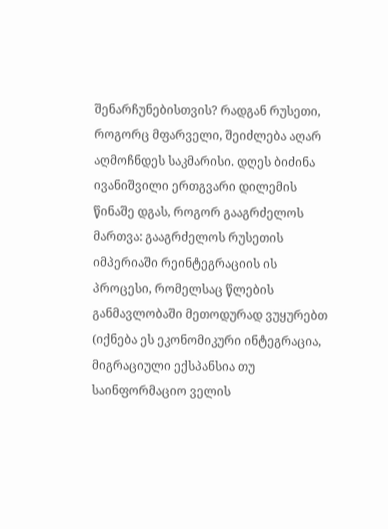შენარჩუნებისთვის? რადგან რუსეთი, როგორც მფარველი, შეიძლება აღარ აღმოჩნდეს საკმარისი. დღეს ბიძინა ივანიშვილი ერთგვარი დილემის წინაშე დგას, როგორ გააგრძელოს მართვა: გააგრძელოს რუსეთის იმპერიაში რეინტეგრაციის ის პროცესი, რომელსაც წლების განმავლობაში მეთოდურად ვუყურებთ (იქნება ეს ეკონომიკური ინტეგრაცია, მიგრაციული ექსპანსია თუ საინფორმაციო ველის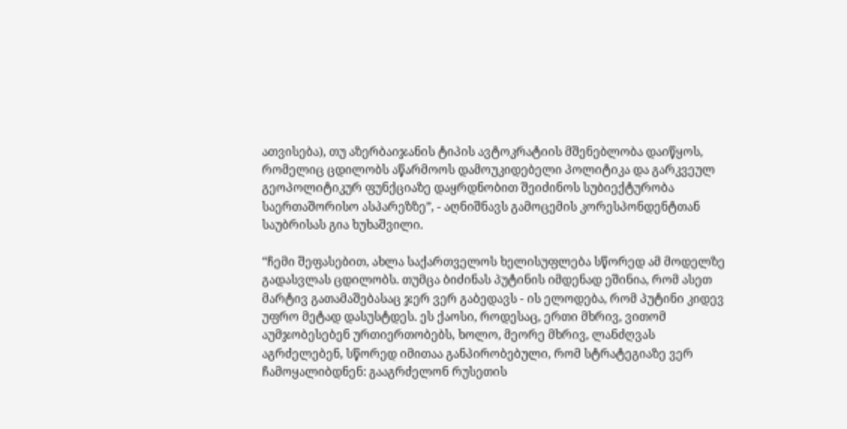ათვისება), თუ აზერბაიჯანის ტიპის ავტოკრატიის მშენებლობა დაიწყოს, რომელიც ცდილობს აწარმოოს დამოუკიდებელი პოლიტიკა და გარკვეულ გეოპოლიტიკურ ფუნქციაზე დაყრდნობით შეიძინოს სუბიექტურობა საერთაშორისო ასპარეზზე”, - აღნიშნავს გამოცემის კორესპონდენტთან საუბრისას გია ხუხაშვილი.

“ჩემი შეფასებით, ახლა საქართველოს ხელისუფლება სწორედ ამ მოდელზე გადასვლას ცდილობს. თუმცა ბიძინას პუტინის იმდენად ეშინია, რომ ასეთ მარტივ გათამაშებასაც ჯერ ვერ გაბედავს - ის ელოდება, რომ პუტინი კიდევ უფრო მეტად დასუსტდეს. ეს ქაოსი, როდესაც, ერთი მხრივ, ვითომ აუმჯობესებენ ურთიერთობებს, ხოლო, მეორე მხრივ, ლანძღვას აგრძელებენ, სწორედ იმითაა განპირობებული, რომ სტრატეგიაზე ვერ ჩამოყალიბდნენ: გააგრძელონ რუსეთის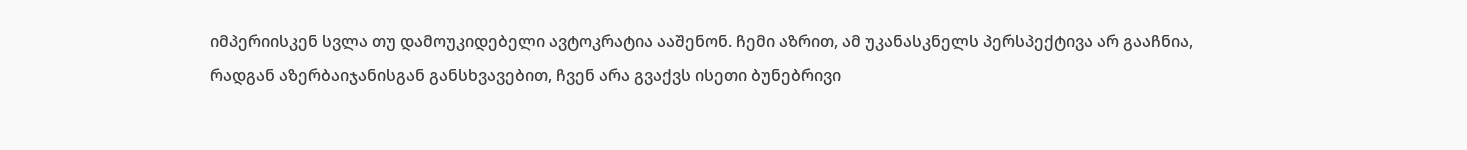იმპერიისკენ სვლა თუ დამოუკიდებელი ავტოკრატია ააშენონ. ჩემი აზრით, ამ უკანასკნელს პერსპექტივა არ გააჩნია, რადგან აზერბაიჯანისგან განსხვავებით, ჩვენ არა გვაქვს ისეთი ბუნებრივი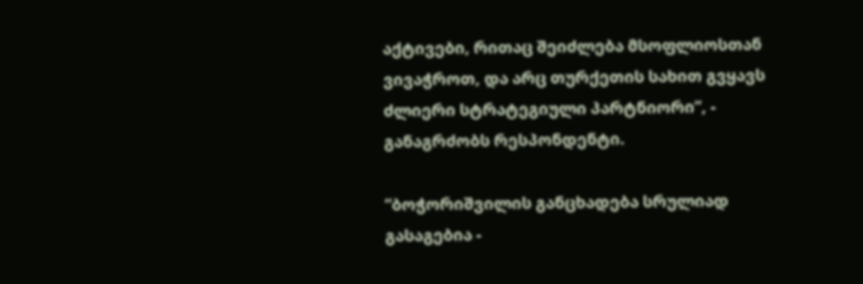აქტივები, რითაც შეიძლება მსოფლიოსთან ვივაჭროთ, და არც თურქეთის სახით გვყავს ძლიერი სტრატეგიული პარტნიორი”, - განაგრძობს რესპონდენტი.

“ბოჭორიშვილის განცხადება სრულიად გასაგებია -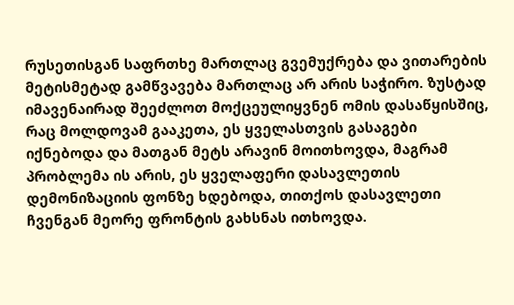რუსეთისგან საფრთხე მართლაც გვემუქრება და ვითარების მეტისმეტად გამწვავება მართლაც არ არის საჭირო. ზუსტად იმავენაირად შეეძლოთ მოქცეულიყვნენ ომის დასაწყისშიც, რაც მოლდოვამ გააკეთა, ეს ყველასთვის გასაგები იქნებოდა და მათგან მეტს არავინ მოითხოვდა, მაგრამ პრობლემა ის არის, ეს ყველაფერი დასავლეთის დემონიზაციის ფონზე ხდებოდა, თითქოს დასავლეთი ჩვენგან მეორე ფრონტის გახსნას ითხოვდა.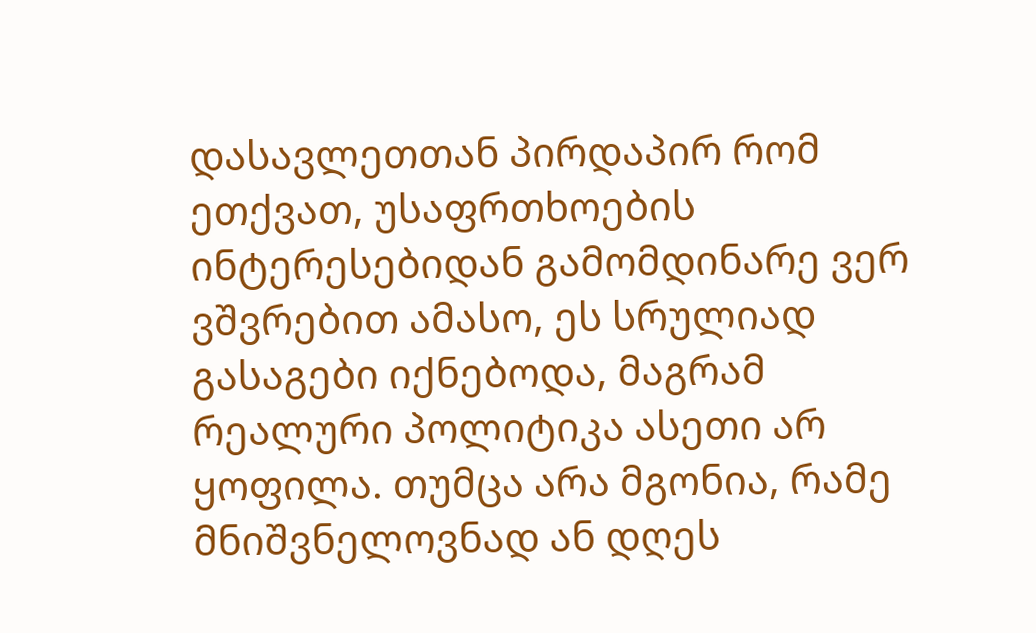დასავლეთთან პირდაპირ რომ ეთქვათ, უსაფრთხოების ინტერესებიდან გამომდინარე ვერ ვშვრებით ამასო, ეს სრულიად გასაგები იქნებოდა, მაგრამ რეალური პოლიტიკა ასეთი არ ყოფილა. თუმცა არა მგონია, რამე მნიშვნელოვნად ან დღეს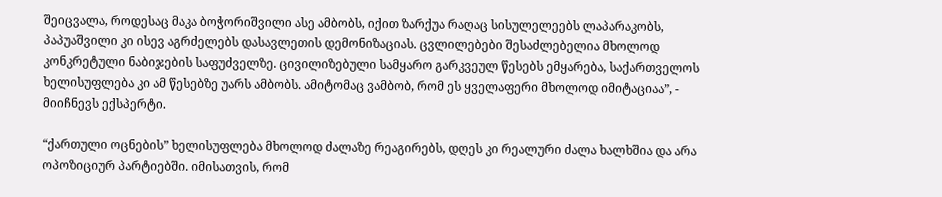შეიცვალა, როდესაც მაკა ბოჭორიშვილი ასე ამბობს, იქით ზარქუა რაღაც სისულელეებს ლაპარაკობს, პაპუაშვილი კი ისევ აგრძელებს დასავლეთის დემონიზაციას. ცვლილებები შესაძლებელია მხოლოდ კონკრეტული ნაბიჯების საფუძველზე. ცივილიზებული სამყარო გარკვეულ წესებს ემყარება, საქართველოს ხელისუფლება კი ამ წესებზე უარს ამბობს. ამიტომაც ვამბობ, რომ ეს ყველაფერი მხოლოდ იმიტაციაა”, - მიიჩნევს ექსპერტი.

“ქართული ოცნების” ხელისუფლება მხოლოდ ძალაზე რეაგირებს, დღეს კი რეალური ძალა ხალხშია და არა ოპოზიციურ პარტიებში. იმისათვის, რომ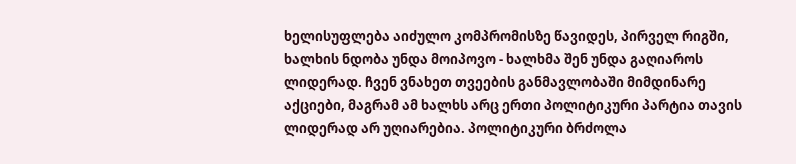ხელისუფლება აიძულო კომპრომისზე წავიდეს, პირველ რიგში, ხალხის ნდობა უნდა მოიპოვო - ხალხმა შენ უნდა გაღიაროს ლიდერად. ჩვენ ვნახეთ თვეების განმავლობაში მიმდინარე აქციები, მაგრამ ამ ხალხს არც ერთი პოლიტიკური პარტია თავის ლიდერად არ უღიარებია. პოლიტიკური ბრძოლა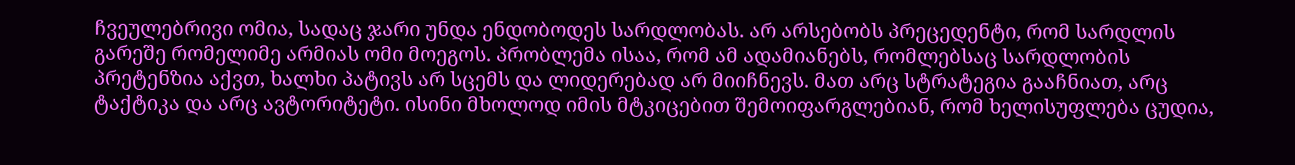ჩვეულებრივი ომია, სადაც ჯარი უნდა ენდობოდეს სარდლობას. არ არსებობს პრეცედენტი, რომ სარდლის გარეშე რომელიმე არმიას ომი მოეგოს. პრობლემა ისაა, რომ ამ ადამიანებს, რომლებსაც სარდლობის პრეტენზია აქვთ, ხალხი პატივს არ სცემს და ლიდერებად არ მიიჩნევს. მათ არც სტრატეგია გააჩნიათ, არც ტაქტიკა და არც ავტორიტეტი. ისინი მხოლოდ იმის მტკიცებით შემოიფარგლებიან, რომ ხელისუფლება ცუდია,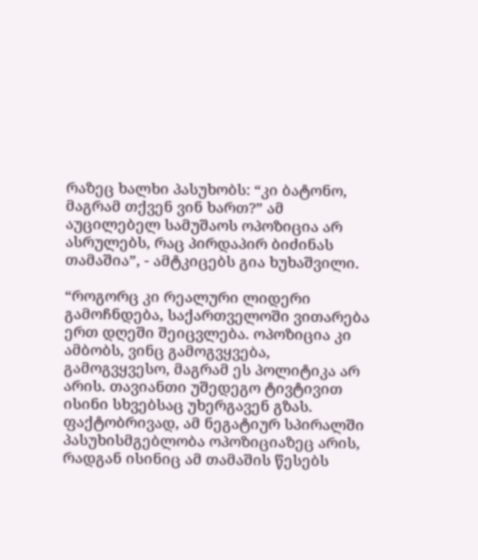რაზეც ხალხი პასუხობს: “კი ბატონო, მაგრამ თქვენ ვინ ხართ?” ამ აუცილებელ სამუშაოს ოპოზიცია არ ასრულებს, რაც პირდაპირ ბიძინას თამაშია”, - ამტკიცებს გია ხუხაშვილი.

“როგორც კი რეალური ლიდერი გამოჩნდება, საქართველოში ვითარება ერთ დღეში შეიცვლება. ოპოზიცია კი ამბობს, ვინც გამოგვყვება, გამოგვყვესო, მაგრამ ეს პოლიტიკა არ არის. თავიანთი უშედეგო ტივტივით ისინი სხვებსაც უხერგავენ გზას. ფაქტობრივად, ამ ნეგატიურ სპირალში პასუხისმგებლობა ოპოზიციაზეც არის, რადგან ისინიც ამ თამაშის წესებს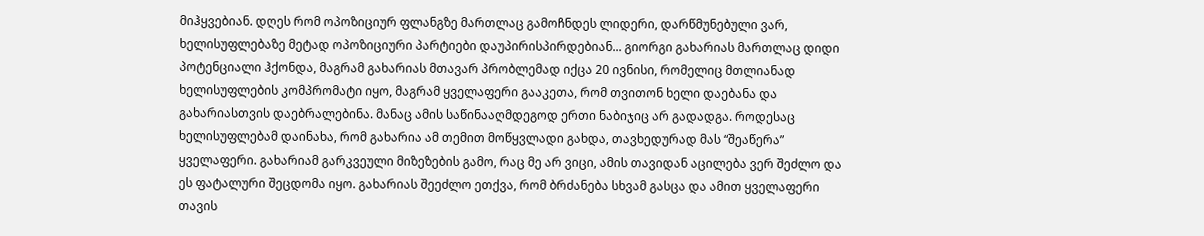მიჰყვებიან. დღეს რომ ოპოზიციურ ფლანგზე მართლაც გამოჩნდეს ლიდერი, დარწმუნებული ვარ, ხელისუფლებაზე მეტად ოპოზიციური პარტიები დაუპირისპირდებიან... გიორგი გახარიას მართლაც დიდი პოტენციალი ჰქონდა, მაგრამ გახარიას მთავარ პრობლემად იქცა 20 ივნისი, რომელიც მთლიანად ხელისუფლების კომპრომატი იყო, მაგრამ ყველაფერი გააკეთა, რომ თვითონ ხელი დაებანა და გახარიასთვის დაებრალებინა. მანაც ამის საწინააღმდეგოდ ერთი ნაბიჯიც არ გადადგა. როდესაც ხელისუფლებამ დაინახა, რომ გახარია ამ თემით მოწყვლადი გახდა, თავხედურად მას “შეაწერა” ყველაფერი. გახარიამ გარკვეული მიზეზების გამო, რაც მე არ ვიცი, ამის თავიდან აცილება ვერ შეძლო და ეს ფატალური შეცდომა იყო. გახარიას შეეძლო ეთქვა, რომ ბრძანება სხვამ გასცა და ამით ყველაფერი თავის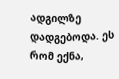ადგილზე დადგებოდა. ეს რომ ექნა,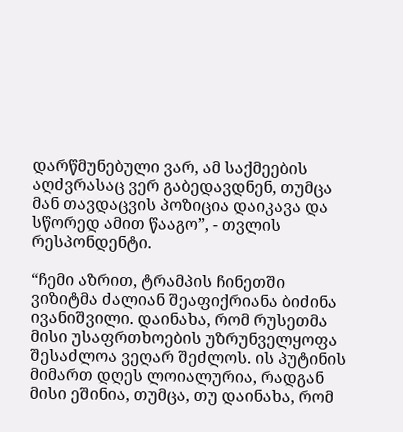დარწმუნებული ვარ, ამ საქმეების აღძვრასაც ვერ გაბედავდნენ, თუმცა მან თავდაცვის პოზიცია დაიკავა და სწორედ ამით წააგო”, - თვლის რესპონდენტი.

“ჩემი აზრით, ტრამპის ჩინეთში ვიზიტმა ძალიან შეაფიქრიანა ბიძინა ივანიშვილი. დაინახა, რომ რუსეთმა მისი უსაფრთხოების უზრუნველყოფა შესაძლოა ვეღარ შეძლოს. ის პუტინის მიმართ დღეს ლოიალურია, რადგან მისი ეშინია, თუმცა, თუ დაინახა, რომ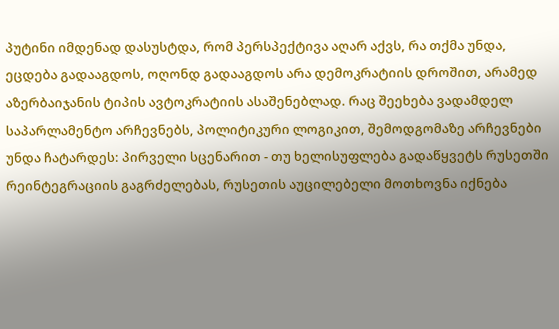პუტინი იმდენად დასუსტდა, რომ პერსპექტივა აღარ აქვს, რა თქმა უნდა, ეცდება გადააგდოს, ოღონდ გადააგდოს არა დემოკრატიის დროშით, არამედ აზერბაიჯანის ტიპის ავტოკრატიის ასაშენებლად. რაც შეეხება ვადამდელ საპარლამენტო არჩევნებს, პოლიტიკური ლოგიკით, შემოდგომაზე არჩევნები უნდა ჩატარდეს: პირველი სცენარით - თუ ხელისუფლება გადაწყვეტს რუსეთში რეინტეგრაციის გაგრძელებას, რუსეთის აუცილებელი მოთხოვნა იქნება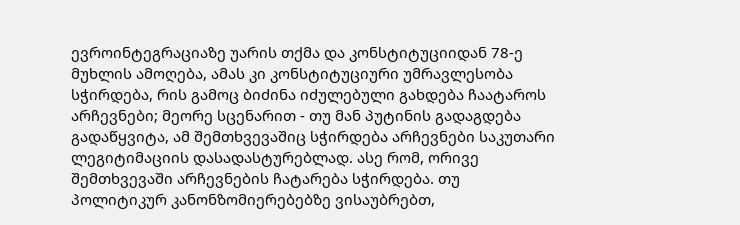ევროინტეგრაციაზე უარის თქმა და კონსტიტუციიდან 78-ე მუხლის ამოღება, ამას კი კონსტიტუციური უმრავლესობა სჭირდება, რის გამოც ბიძინა იძულებული გახდება ჩაატაროს არჩევნები; მეორე სცენარით - თუ მან პუტინის გადაგდება გადაწყვიტა, ამ შემთხვევაშიც სჭირდება არჩევნები საკუთარი ლეგიტიმაციის დასადასტურებლად. ასე რომ, ორივე შემთხვევაში არჩევნების ჩატარება სჭირდება. თუ პოლიტიკურ კანონზომიერებებზე ვისაუბრებთ,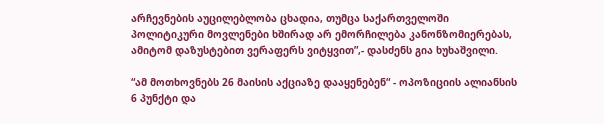არჩევნების აუცილებლობა ცხადია, თუმცა საქართველოში პოლიტიკური მოვლენები ხშირად არ ემორჩილება კანონზომიერებას, ამიტომ დაზუსტებით ვერაფერს ვიტყვით”,- დასძენს გია ხუხაშვილი.

“ამ მოთხოვნებს 26 მაისის აქციაზე დააყენებენ“ - ოპოზიციის ალიანსის 6 პუნქტი და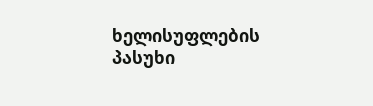ხელისუფლების პასუხი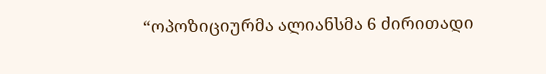“ოპოზიციურმა ალიანსმა 6 ძირითადი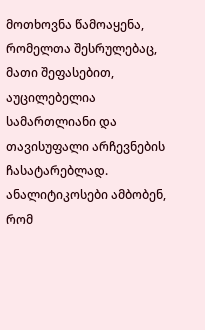მოთხოვნა წამოაყენა, რომელთა შესრულებაც, მათი შეფასებით, აუცილებელია სამართლიანი და თავისუფალი არჩევნების ჩასატარებლად. ანალიტიკოსები ამბობენ, რომ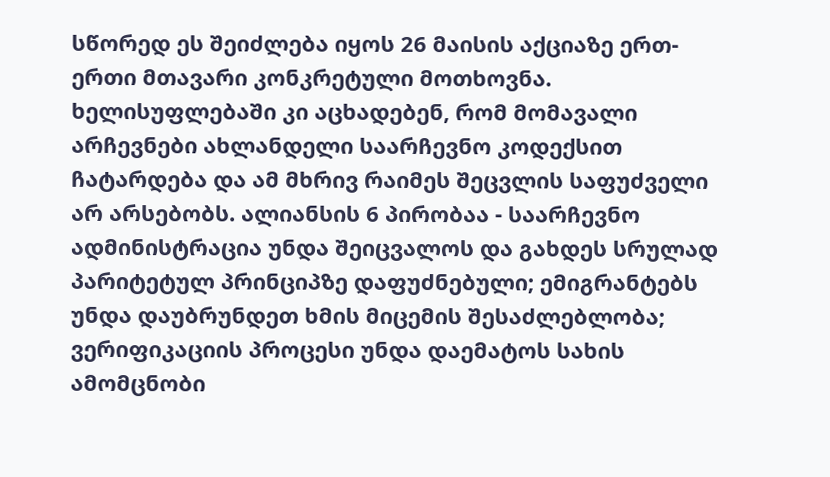სწორედ ეს შეიძლება იყოს 26 მაისის აქციაზე ერთ-ერთი მთავარი კონკრეტული მოთხოვნა. ხელისუფლებაში კი აცხადებენ, რომ მომავალი არჩევნები ახლანდელი საარჩევნო კოდექსით ჩატარდება და ამ მხრივ რაიმეს შეცვლის საფუძველი არ არსებობს. ალიანსის 6 პირობაა - საარჩევნო ადმინისტრაცია უნდა შეიცვალოს და გახდეს სრულად პარიტეტულ პრინციპზე დაფუძნებული; ემიგრანტებს უნდა დაუბრუნდეთ ხმის მიცემის შესაძლებლობა; ვერიფიკაციის პროცესი უნდა დაემატოს სახის ამომცნობი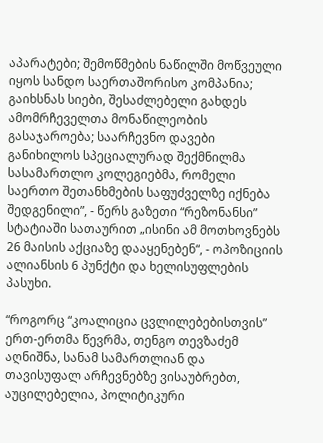აპარატები; შემოწმების ნაწილში მოწვეული იყოს სანდო საერთაშორისო კომპანია; გაიხსნას სიები, შესაძლებელი გახდეს ამომრჩეველთა მონაწილეობის გასაჯაროება; საარჩევნო დავები განიხილოს სპეციალურად შექმნილმა სასამართლო კოლეგიებმა, რომელი საერთო შეთანხმების საფუძველზე იქნება შედგენილი”, - წერს გაზეთი “რეზონანსი” სტატიაში სათაურით „ისინი ამ მოთხოვნებს 26 მაისის აქციაზე დააყენებენ“, - ოპოზიციის ალიანსის 6 პუნქტი და ხელისუფლების პასუხი.

“როგორც “კოალიცია ცვლილებებისთვის” ერთ-ერთმა წევრმა, თენგო თევზაძემ აღნიშნა, სანამ სამართლიან და თავისუფალ არჩევნებზე ვისაუბრებთ, აუცილებელია, პოლიტიკური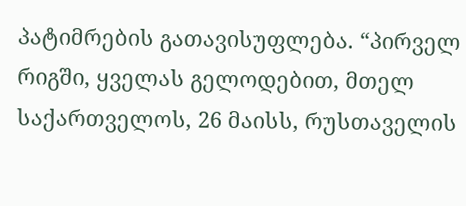პატიმრების გათავისუფლება. “პირველ რიგში, ყველას გელოდებით, მთელ საქართველოს, 26 მაისს, რუსთაველის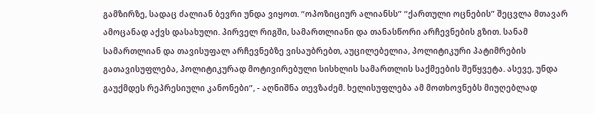გამზირზე, სადაც ძალიან ბევრი უნდა ვიყოთ. “ოპოზიციურ ალიანსს” “ქართული ოცნების” შეცვლა მთავარ ამოცანად აქვს დასახული. პირველ რიგში, სამართლიანი და თანასწორი არჩევნების გზით. სანამ სამართლიან და თავისუფალ არჩევნებზე ვისაუბრებთ, აუცილებელია, პოლიტიკური პატიმრების გათავისუფლება, პოლიტიკურად მოტივირებული სისხლის სამართლის საქმეების შეწყვეტა. ასევე, უნდა გაუქმდეს რეპრესიული კანონები”, - აღნიშნა თევზაძემ. ხელისუფლება ამ მოთხოვნებს მიუღებლად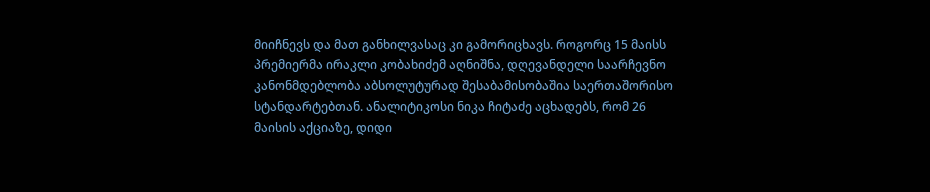მიიჩნევს და მათ განხილვასაც კი გამორიცხავს. როგორც 15 მაისს პრემიერმა ირაკლი კობახიძემ აღნიშნა, დღევანდელი საარჩევნო კანონმდებლობა აბსოლუტურად შესაბამისობაშია საერთაშორისო სტანდარტებთან. ანალიტიკოსი ნიკა ჩიტაძე აცხადებს, რომ 26 მაისის აქციაზე, დიდი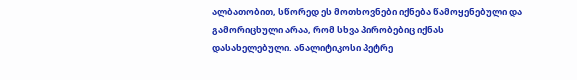ალბათობით, სწორედ ეს მოთხოვნები იქნება წამოყენებული და გამორიცხული არაა, რომ სხვა პირობებიც იქნას დასახელებული. ანალიტიკოსი პეტრე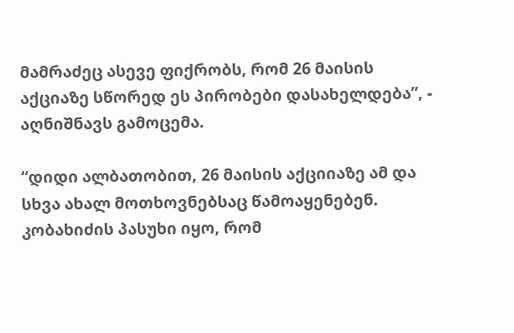მამრაძეც ასევე ფიქრობს, რომ 26 მაისის აქციაზე სწორედ ეს პირობები დასახელდება”, - აღნიშნავს გამოცემა.

“დიდი ალბათობით, 26 მაისის აქციიაზე ამ და სხვა ახალ მოთხოვნებსაც წამოაყენებენ. კობახიძის პასუხი იყო, რომ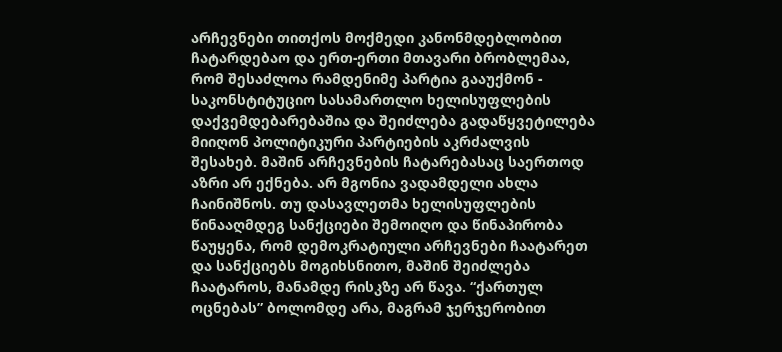არჩევნები თითქოს მოქმედი კანონმდებლობით ჩატარდებაო და ერთ-ერთი მთავარი ბრობლემაა, რომ შესაძლოა რამდენიმე პარტია გააუქმონ - საკონსტიტუციო სასამართლო ხელისუფლების დაქვემდებარებაშია და შეიძლება გადაწყვეტილება მიიღონ პოლიტიკური პარტიების აკრძალვის შესახებ. მაშინ არჩევნების ჩატარებასაც საერთოდ აზრი არ ექნება. არ მგონია ვადამდელი ახლა ჩაინიშნოს. თუ დასავლეთმა ხელისუფლების წინააღმდეგ სანქციები შემოიღო და წინაპირობა წაუყენა, რომ დემოკრატიული არჩევნები ჩაატარეთ და სანქციებს მოგიხსნითო, მაშინ შეიძლება ჩაატაროს, მანამდე რისკზე არ წავა. “ქართულ ოცნებას” ბოლომდე არა, მაგრამ ჯერჯერობით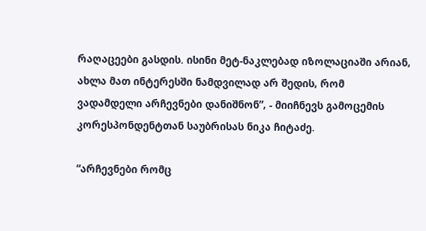რაღაცეები გასდის. ისინი მეტ-ნაკლებად იზოლაციაში არიან, ახლა მათ ინტერესში ნამდვილად არ შედის, რომ ვადამდელი არჩევნები დანიშნონ”, - მიიჩნევს გამოცემის კორესპონდენტთან საუბრისას ნიკა ჩიტაძე.

“არჩევნები რომც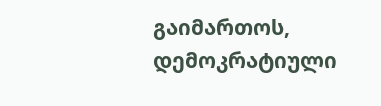გაიმართოს, დემოკრატიული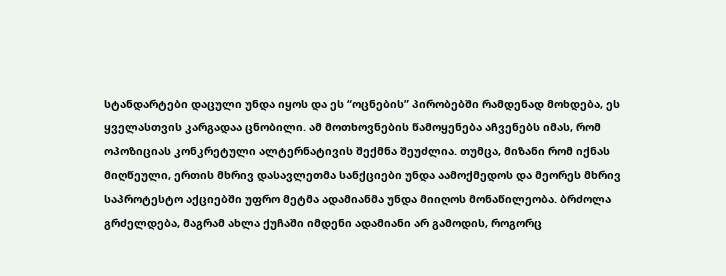სტანდარტები დაცული უნდა იყოს და ეს “ოცნების” პირობებში რამდენად მოხდება, ეს ყველასთვის კარგადაა ცნობილი. ამ მოთხოვნების წამოყენება აჩვენებს იმას, რომ ოპოზიციას კონკრეტული ალტერნატივის შექმნა შეუძლია. თუმცა, მიზანი რომ იქნას მიღწეული, ერთის მხრივ დასავლეთმა სანქციები უნდა აამოქმედოს და მეორეს მხრივ საპროტესტო აქციებში უფრო მეტმა ადამიანმა უნდა მიიღოს მონაწილეობა. ბრძოლა გრძელდება, მაგრამ ახლა ქუჩაში იმდენი ადამიანი არ გამოდის, როგორც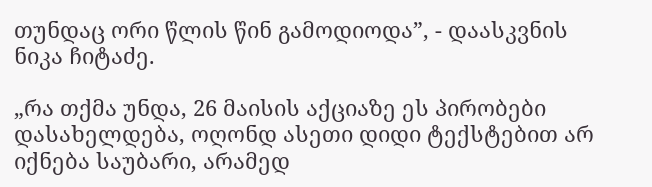თუნდაც ორი წლის წინ გამოდიოდა”, - დაასკვნის ნიკა ჩიტაძე.

„რა თქმა უნდა, 26 მაისის აქციაზე ეს პირობები დასახელდება, ოღონდ ასეთი დიდი ტექსტებით არ იქნება საუბარი, არამედ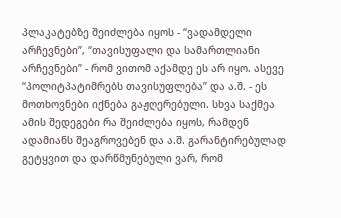პლაკატებზე შეიძლება იყოს - “ვადამდელი არჩევნები”, “თავისუფალი და სამართლიანი არჩევნები” - რომ ვითომ აქამდე ეს არ იყო. ასევე “პოლიტპატიმრებს თავისუფლება” და ა.შ. - ეს მოთხოვნები იქნება გაჟღერებული. სხვა საქმეა ამის შედეგები რა შეიძლება იყოს, რამდენ ადამიანს შეაგროვებენ და ა.შ. გარანტირებულად გეტყვით და დარწმუნებული ვარ, რომ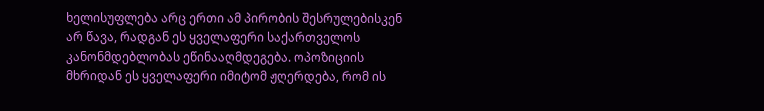ხელისუფლება არც ერთი ამ პირობის შესრულებისკენ არ წავა, რადგან ეს ყველაფერი საქართველოს კანონმდებლობას ეწინააღმდეგება. ოპოზიციის მხრიდან ეს ყველაფერი იმიტომ ჟღერდება, რომ ის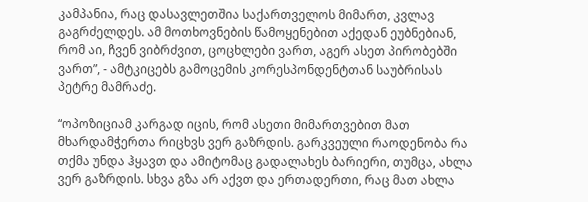კამპანია, რაც დასავლეთშია საქართველოს მიმართ, კვლავ გაგრძელდეს. ამ მოთხოვნების წამოყენებით აქედან ეუბნებიან, რომ აი, ჩვენ ვიბრძვით, ცოცხლები ვართ, აგერ ასეთ პირობებში ვართ”, - ამტკიცებს გამოცემის კორესპონდენტთან საუბრისას პეტრე მამრაძე.

“ოპოზიციამ კარგად იცის, რომ ასეთი მიმართვებით მათ მხარდამჭერთა რიცხვს ვერ გაზრდის. გარკვეული რაოდენობა რა თქმა უნდა ჰყავთ და ამიტომაც გადალახეს ბარიერი, თუმცა, ახლა ვერ გაზრდის. სხვა გზა არ აქვთ და ერთადერთი, რაც მათ ახლა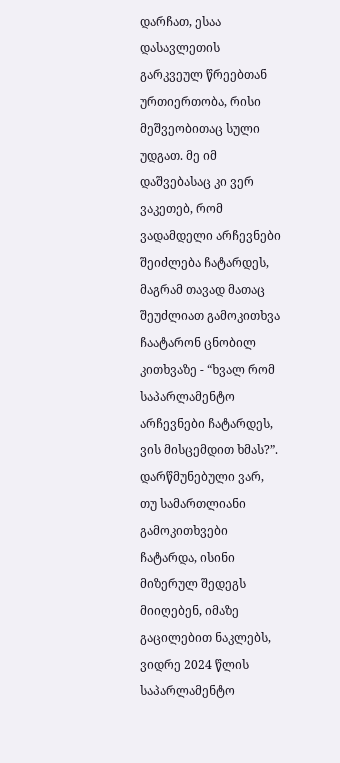დარჩათ, ესაა დასავლეთის გარკვეულ წრეებთან ურთიერთობა, რისი მეშვეობითაც სული უდგათ. მე იმ დაშვებასაც კი ვერ ვაკეთებ, რომ ვადამდელი არჩევნები შეიძლება ჩატარდეს, მაგრამ თავად მათაც შეუძლიათ გამოკითხვა ჩაატარონ ცნობილ კითხვაზე - “ხვალ რომ საპარლამენტო არჩევნები ჩატარდეს, ვის მისცემდით ხმას?”. დარწმუნებული ვარ, თუ სამართლიანი გამოკითხვები ჩატარდა, ისინი მიზერულ შედეგს მიიღებენ, იმაზე გაცილებით ნაკლებს, ვიდრე 2024 წლის საპარლამენტო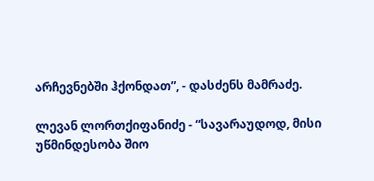არჩევნებში ჰქონდათ”, - დასძენს მამრაძე.

ლევან ლორთქიფანიძე - “სავარაუდოდ, მისი უწმინდესობა შიო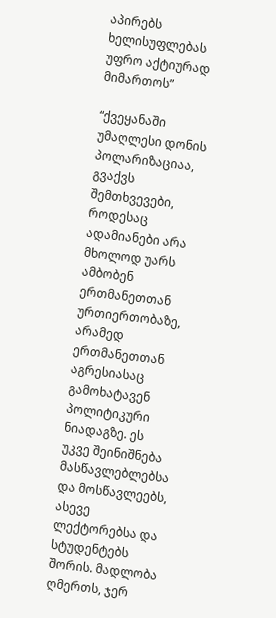აპირებს ხელისუფლებას უფრო აქტიურად მიმართოს”

“ქვეყანაში უმაღლესი დონის პოლარიზაციაა, გვაქვს შემთხვევები, როდესაც ადამიანები არა მხოლოდ უარს ამბობენ ერთმანეთთან ურთიერთობაზე, არამედ ერთმანეთთან აგრესიასაც გამოხატავენ პოლიტიკური ნიადაგზე. ეს უკვე შეინიშნება მასწავლებლებსა და მოსწავლეებს, ასევე ლექტორებსა და სტუდენტებს შორის. მადლობა ღმერთს, ჯერ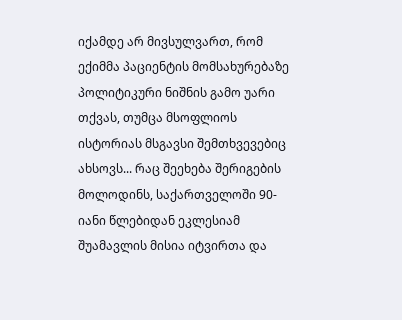იქამდე არ მივსულვართ, რომ ექიმმა პაციენტის მომსახურებაზე პოლიტიკური ნიშნის გამო უარი თქვას, თუმცა მსოფლიოს ისტორიას მსგავსი შემთხვევებიც ახსოვს... რაც შეეხება შერიგების მოლოდინს, საქართველოში 90-იანი წლებიდან ეკლესიამ შუამავლის მისია იტვირთა და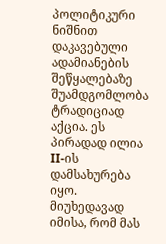პოლიტიკური ნიშნით დაკავებული ადამიანების შეწყალებაზე შუამდგომლობა ტრადიციად აქცია. ეს პირადად ილია II-ის დამსახურება იყო. მიუხედავად იმისა, რომ მას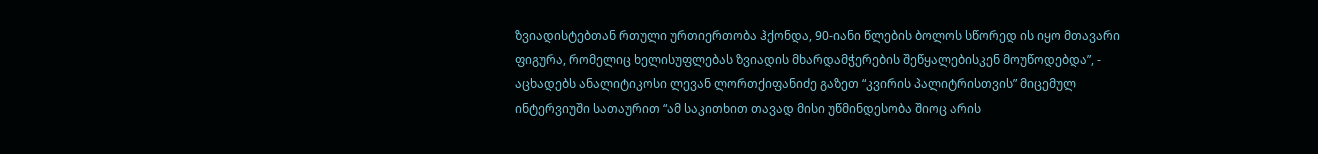ზვიადისტებთან რთული ურთიერთობა ჰქონდა, 90-იანი წლების ბოლოს სწორედ ის იყო მთავარი ფიგურა, რომელიც ხელისუფლებას ზვიადის მხარდამჭერების შეწყალებისკენ მოუწოდებდა”, - აცხადებს ანალიტიკოსი ლევან ლორთქიფანიძე გაზეთ “კვირის პალიტრისთვის” მიცემულ ინტერვიუში სათაურით “ამ საკითხით თავად მისი უწმინდესობა შიოც არის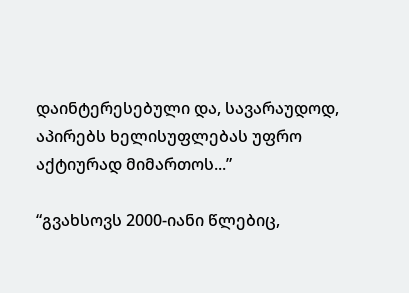დაინტერესებული და, სავარაუდოდ, აპირებს ხელისუფლებას უფრო აქტიურად მიმართოს...”

“გვახსოვს 2000-იანი წლებიც,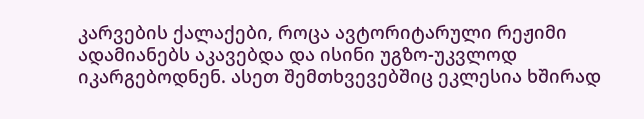კარვების ქალაქები, როცა ავტორიტარული რეჟიმი ადამიანებს აკავებდა და ისინი უგზო-უკვლოდ იკარგებოდნენ. ასეთ შემთხვევებშიც ეკლესია ხშირად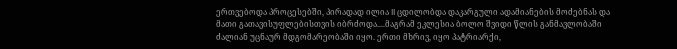ერთვებოდა პროცესებში, პირადად ილია II ცდილობდა დაკარგული ადამიანების მოძებნას და მათი გათავისუფლებისთვის იბრძოდა....მაგრამ ეკლესია ბოლო შვიდი წლის განმავლობაში ძალიან უცნაურ მდგომარეობაში იყო. ერთი მხრივ, იყო პატრიარქი,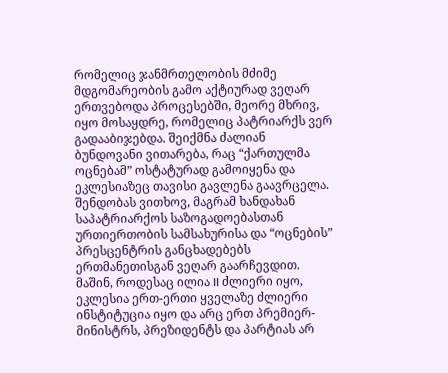რომელიც ჯანმრთელობის მძიმე მდგომარეობის გამო აქტიურად ვეღარ ერთვებოდა პროცესებში, მეორე მხრივ, იყო მოსაყდრე, რომელიც პატრიარქს ვერ გადააბიჯებდა. შეიქმნა ძალიან ბუნდოვანი ვითარება, რაც “ქართულმა ოცნებამ” ოსტატურად გამოიყენა და ეკლესიაზეც თავისი გავლენა გაავრცელა. შენდობას ვითხოვ, მაგრამ ხანდახან საპატრიარქოს საზოგადოებასთან ურთიერთობის სამსახურისა და “ოცნების” პრესცენტრის განცხადებებს ერთმანეთისგან ვეღარ გაარჩევდით. მაშინ, როდესაც ილია II ძლიერი იყო, ეკლესია ერთ-ერთი ყველაზე ძლიერი ინსტიტუცია იყო და არც ერთ პრემიერ-მინისტრს, პრეზიდენტს და პარტიას არ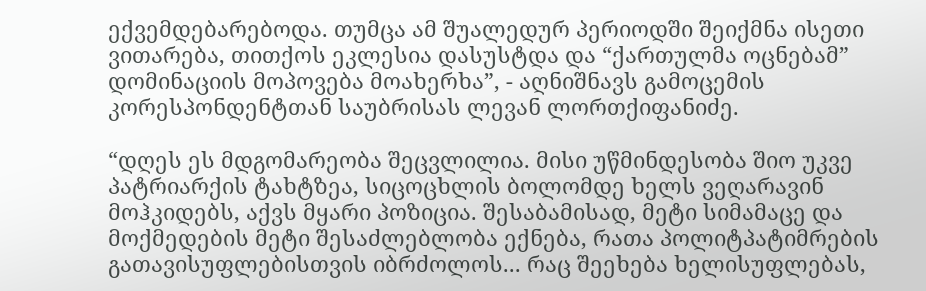ექვემდებარებოდა. თუმცა ამ შუალედურ პერიოდში შეიქმნა ისეთი ვითარება, თითქოს ეკლესია დასუსტდა და “ქართულმა ოცნებამ” დომინაციის მოპოვება მოახერხა”, - აღნიშნავს გამოცემის კორესპონდენტთან საუბრისას ლევან ლორთქიფანიძე.

“დღეს ეს მდგომარეობა შეცვლილია. მისი უწმინდესობა შიო უკვე პატრიარქის ტახტზეა, სიცოცხლის ბოლომდე ხელს ვეღარავინ მოჰკიდებს, აქვს მყარი პოზიცია. შესაბამისად, მეტი სიმამაცე და მოქმედების მეტი შესაძლებლობა ექნება, რათა პოლიტპატიმრების გათავისუფლებისთვის იბრძოლოს... რაც შეეხება ხელისუფლებას,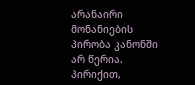არანაირი მონანიების პირობა კანონში არ წერია. პირიქით,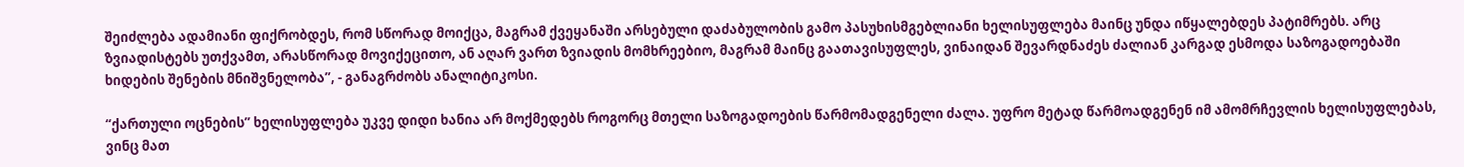შეიძლება ადამიანი ფიქრობდეს, რომ სწორად მოიქცა, მაგრამ ქვეყანაში არსებული დაძაბულობის გამო პასუხისმგებლიანი ხელისუფლება მაინც უნდა იწყალებდეს პატიმრებს. არც ზვიადისტებს უთქვამთ, არასწორად მოვიქეცითო, ან აღარ ვართ ზვიადის მომხრეებიო, მაგრამ მაინც გაათავისუფლეს, ვინაიდან შევარდნაძეს ძალიან კარგად ესმოდა საზოგადოებაში ხიდების შენების მნიშვნელობა”, - განაგრძობს ანალიტიკოსი.

“ქართული ოცნების” ხელისუფლება უკვე დიდი ხანია არ მოქმედებს როგორც მთელი საზოგადოების წარმომადგენელი ძალა. უფრო მეტად წარმოადგენენ იმ ამომრჩევლის ხელისუფლებას, ვინც მათ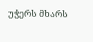უჭერს მხარს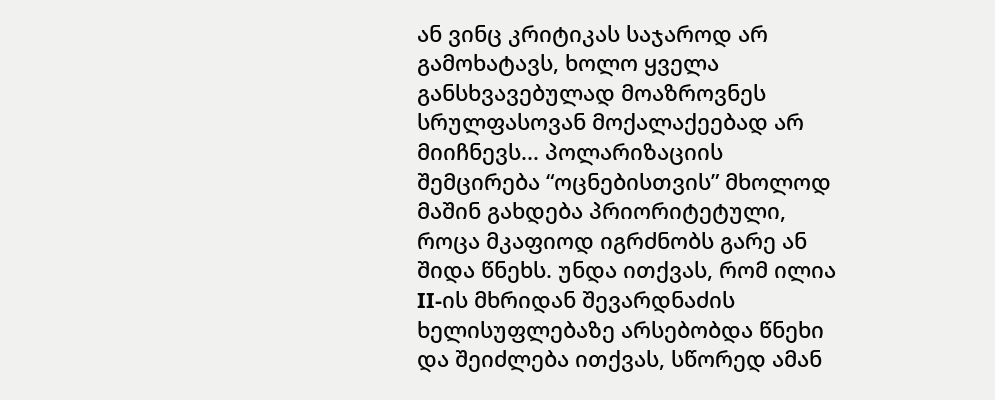ან ვინც კრიტიკას საჯაროდ არ გამოხატავს, ხოლო ყველა განსხვავებულად მოაზროვნეს სრულფასოვან მოქალაქეებად არ მიიჩნევს... პოლარიზაციის შემცირება “ოცნებისთვის” მხოლოდ მაშინ გახდება პრიორიტეტული, როცა მკაფიოდ იგრძნობს გარე ან შიდა წნეხს. უნდა ითქვას, რომ ილია II-ის მხრიდან შევარდნაძის ხელისუფლებაზე არსებობდა წნეხი და შეიძლება ითქვას, სწორედ ამან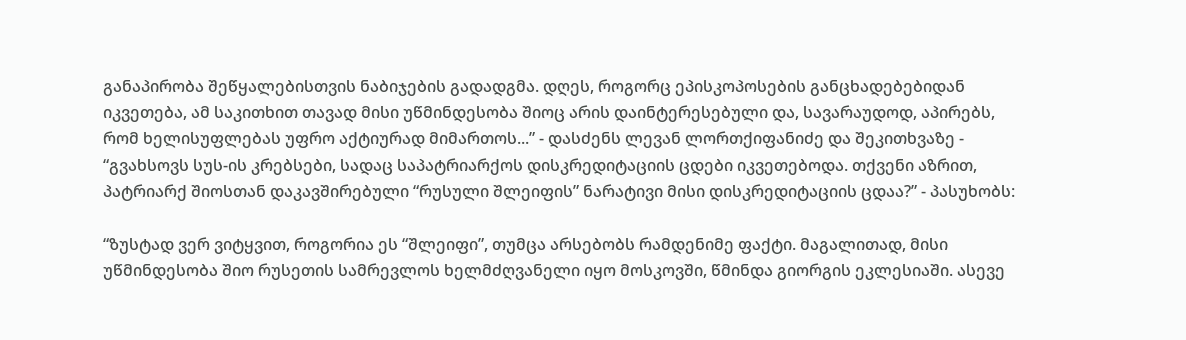განაპირობა შეწყალებისთვის ნაბიჯების გადადგმა. დღეს, როგორც ეპისკოპოსების განცხადებებიდან იკვეთება, ამ საკითხით თავად მისი უწმინდესობა შიოც არის დაინტერესებული და, სავარაუდოდ, აპირებს, რომ ხელისუფლებას უფრო აქტიურად მიმართოს...” - დასძენს ლევან ლორთქიფანიძე და შეკითხვაზე - “გვახსოვს სუს-ის კრებსები, სადაც საპატრიარქოს დისკრედიტაციის ცდები იკვეთებოდა. თქვენი აზრით, პატრიარქ შიოსთან დაკავშირებული “რუსული შლეიფის” ნარატივი მისი დისკრედიტაციის ცდაა?” - პასუხობს:

“ზუსტად ვერ ვიტყვით, როგორია ეს “შლეიფი”, თუმცა არსებობს რამდენიმე ფაქტი. მაგალითად, მისი უწმინდესობა შიო რუსეთის სამრევლოს ხელმძღვანელი იყო მოსკოვში, წმინდა გიორგის ეკლესიაში. ასევე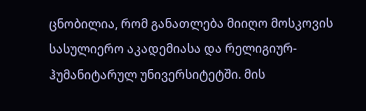ცნობილია, რომ განათლება მიიღო მოსკოვის სასულიერო აკადემიასა და რელიგიურ-ჰუმანიტარულ უნივერსიტეტში. მის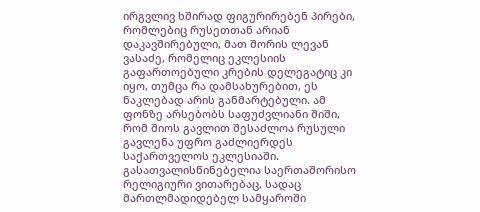ირგვლივ ხშირად ფიგურირებენ პირები, რომლებიც რუსეთთან არიან დაკავშირებული, მათ შორის ლევან ვასაძე, რომელიც ეკლესიის გაფართოებული კრების დელეგატიც კი იყო, თუმცა რა დამსახურებით, ეს ნაკლებად არის განმარტებული. ამ ფონზე არსებობს საფუძვლიანი შიში, რომ შიოს გავლით შესაძლოა რუსული გავლენა უფრო გაძლიერდეს საქართველოს ეკლესიაში. გასათვალისწინებელია საერთაშორისო რელიგიური ვითარებაც, სადაც მართლმადიდებელ სამყაროში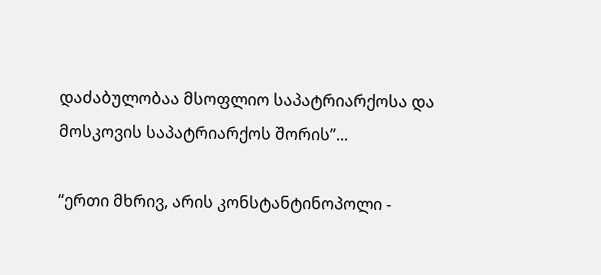დაძაბულობაა მსოფლიო საპატრიარქოსა და მოსკოვის საპატრიარქოს შორის”...

“ერთი მხრივ, არის კონსტანტინოპოლი -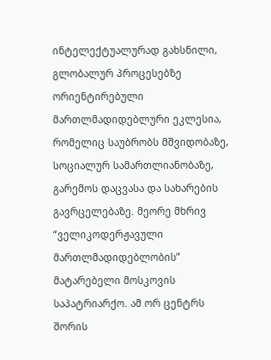ინტელექტუალურად გახსნილი, გლობალურ პროცესებზე ორიენტირებული მართლმადიდებლური ეკლესია, რომელიც საუბრობს მშვიდობაზე, სოციალურ სამართლიანობაზე, გარემოს დაცვასა და სახარების გავრცელებაზე. მეორე მხრივ “ველიკოდერჟავული მართლმადიდებლობის” მატარებელი მოსკოვის საპატრიარქო. ამ ორ ცენტრს შორის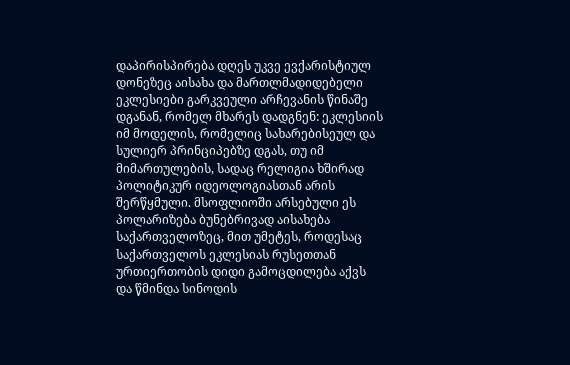დაპირისპირება დღეს უკვე ევქარისტიულ დონეზეც აისახა და მართლმადიდებელი ეკლესიები გარკვეული არჩევანის წინაშე დგანან, რომელ მხარეს დადგნენ: ეკლესიის იმ მოდელის, რომელიც სახარებისეულ და სულიერ პრინციპებზე დგას, თუ იმ მიმართულების, სადაც რელიგია ხშირად პოლიტიკურ იდეოლოგიასთან არის შერწყმული. მსოფლიოში არსებული ეს პოლარიზება ბუნებრივად აისახება საქართველოზეც, მით უმეტეს, როდესაც საქართველოს ეკლესიას რუსეთთან ურთიერთობის დიდი გამოცდილება აქვს და წმინდა სინოდის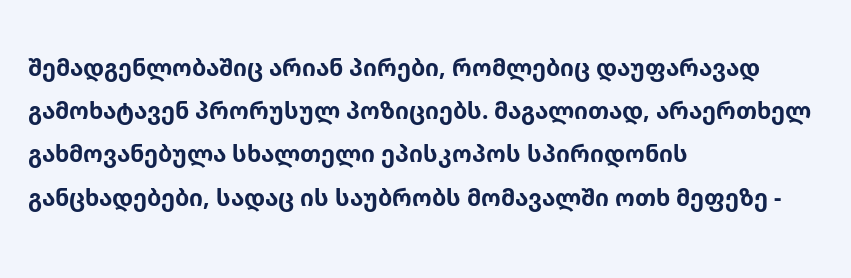შემადგენლობაშიც არიან პირები, რომლებიც დაუფარავად გამოხატავენ პრორუსულ პოზიციებს. მაგალითად, არაერთხელ გახმოვანებულა სხალთელი ეპისკოპოს სპირიდონის განცხადებები, სადაც ის საუბრობს მომავალში ოთხ მეფეზე -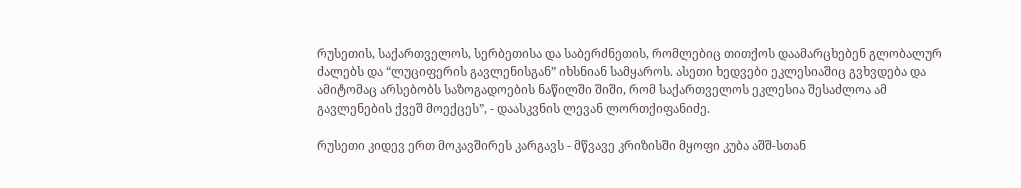რუსეთის, საქართველოს, სერბეთისა და საბერძნეთის, რომლებიც თითქოს დაამარცხებენ გლობალურ ძალებს და “ლუციფერის გავლენისგან” იხსნიან სამყაროს. ასეთი ხედვები ეკლესიაშიც გვხვდება და ამიტომაც არსებობს საზოგადოების ნაწილში შიში, რომ საქართველოს ეკლესია შესაძლოა ამ გავლენების ქვეშ მოექცეს”, - დაასკვნის ლევან ლორთქიფანიძე.

რუსეთი კიდევ ერთ მოკავშირეს კარგავს - მწვავე კრიზისში მყოფი კუბა აშშ-სთან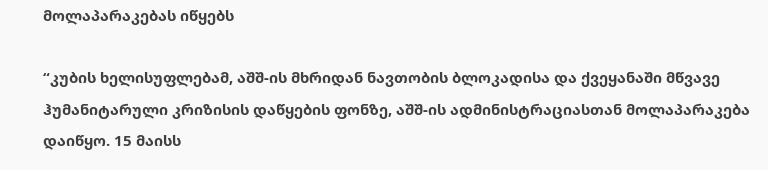მოლაპარაკებას იწყებს

“კუბის ხელისუფლებამ, აშშ-ის მხრიდან ნავთობის ბლოკადისა და ქვეყანაში მწვავე ჰუმანიტარული კრიზისის დაწყების ფონზე, აშშ-ის ადმინისტრაციასთან მოლაპარაკება დაიწყო. 15 მაისს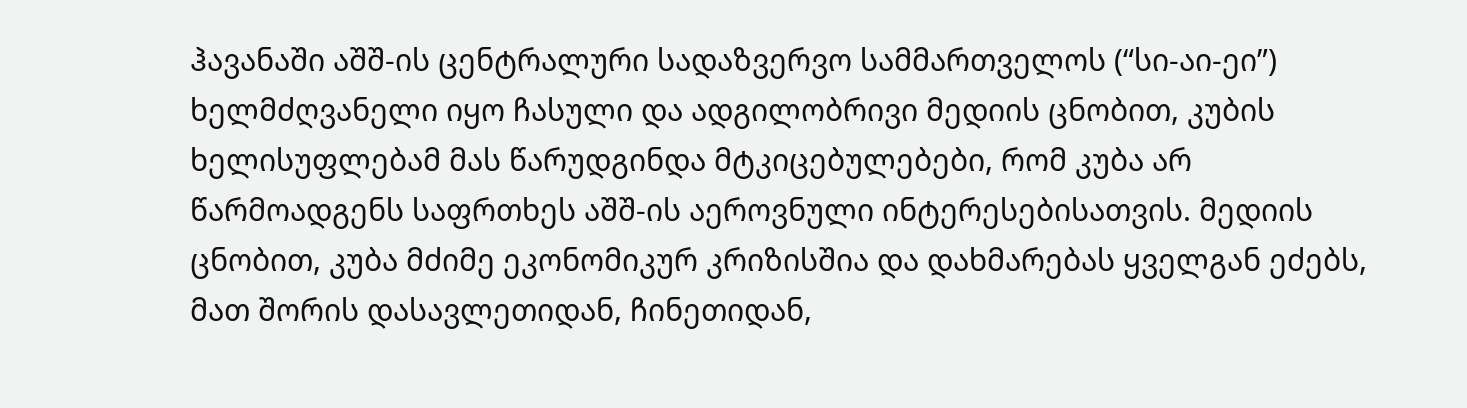ჰავანაში აშშ-ის ცენტრალური სადაზვერვო სამმართველოს (“სი-აი-ეი”) ხელმძღვანელი იყო ჩასული და ადგილობრივი მედიის ცნობით, კუბის ხელისუფლებამ მას წარუდგინდა მტკიცებულებები, რომ კუბა არ წარმოადგენს საფრთხეს აშშ-ის აეროვნული ინტერესებისათვის. მედიის ცნობით, კუბა მძიმე ეკონომიკურ კრიზისშია და დახმარებას ყველგან ეძებს, მათ შორის დასავლეთიდან, ჩინეთიდან,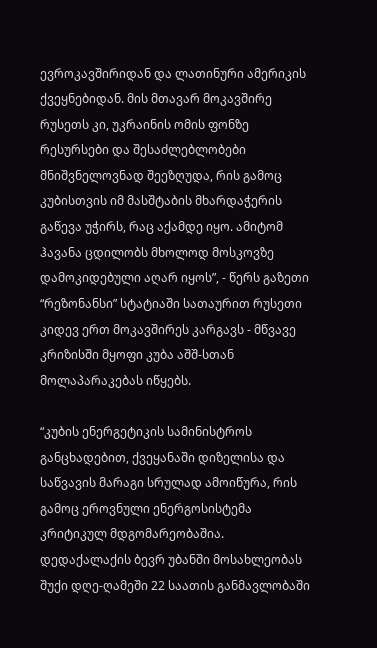ევროკავშირიდან და ლათინური ამერიკის ქვეყნებიდან. მის მთავარ მოკავშირე რუსეთს კი, უკრაინის ომის ფონზე რესურსები და შესაძლებლობები მნიშვნელოვნად შეეზღუდა, რის გამოც კუბისთვის იმ მასშტაბის მხარდაჭერის გაწევა უჭირს, რაც აქამდე იყო. ამიტომ ჰავანა ცდილობს მხოლოდ მოსკოვზე დამოკიდებული აღარ იყოს”, - წერს გაზეთი “რეზონანსი” სტატიაში სათაურით რუსეთი კიდევ ერთ მოკავშირეს კარგავს - მწვავე კრიზისში მყოფი კუბა აშშ-სთან მოლაპარაკებას იწყებს.

“კუბის ენერგეტიკის სამინისტროს განცხადებით, ქვეყანაში დიზელისა და საწვავის მარაგი სრულად ამოიწურა, რის გამოც ეროვნული ენერგოსისტემა კრიტიკულ მდგომარეობაშია. დედაქალაქის ბევრ უბანში მოსახლეობას შუქი დღე-ღამეში 22 საათის განმავლობაში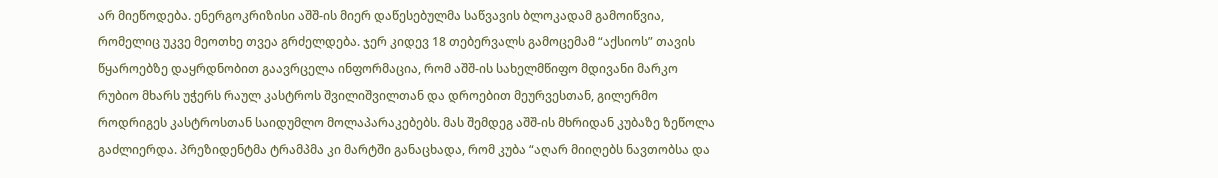არ მიეწოდება. ენერგოკრიზისი აშშ-ის მიერ დაწესებულმა საწვავის ბლოკადამ გამოიწვია, რომელიც უკვე მეოთხე თვეა გრძელდება. ჯერ კიდევ 18 თებერვალს გამოცემამ “აქსიოს” თავის წყაროებზე დაყრდნობით გაავრცელა ინფორმაცია, რომ აშშ-ის სახელმწიფო მდივანი მარკო რუბიო მხარს უჭერს რაულ კასტროს შვილიშვილთან და დროებით მეურვესთან, გილერმო როდრიგეს კასტროსთან საიდუმლო მოლაპარაკებებს. მას შემდეგ აშშ-ის მხრიდან კუბაზე ზეწოლა გაძლიერდა. პრეზიდენტმა ტრამპმა კი მარტში განაცხადა, რომ კუბა “აღარ მიიღებს ნავთობსა და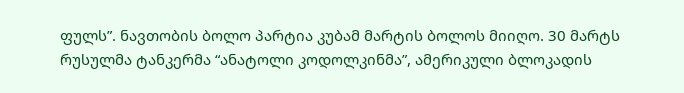ფულს”. ნავთობის ბოლო პარტია კუბამ მარტის ბოლოს მიიღო. 30 მარტს რუსულმა ტანკერმა “ანატოლი კოდოლკინმა”, ამერიკული ბლოკადის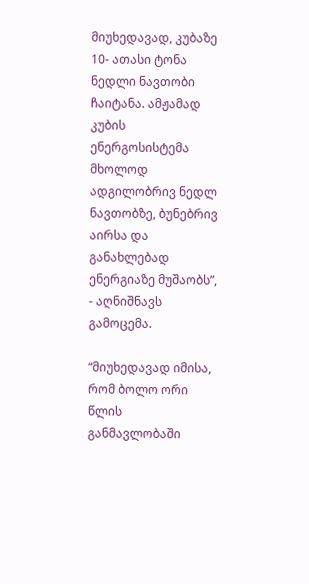მიუხედავად, კუბაზე 10- ათასი ტონა ნედლი ნავთობი ჩაიტანა. ამჟამად კუბის ენერგოსისტემა მხოლოდ ადგილობრივ ნედლ ნავთობზე, ბუნებრივ აირსა და განახლებად ენერგიაზე მუშაობს”, - აღნიშნავს გამოცემა.

“მიუხედავად იმისა, რომ ბოლო ორი წლის განმავლობაში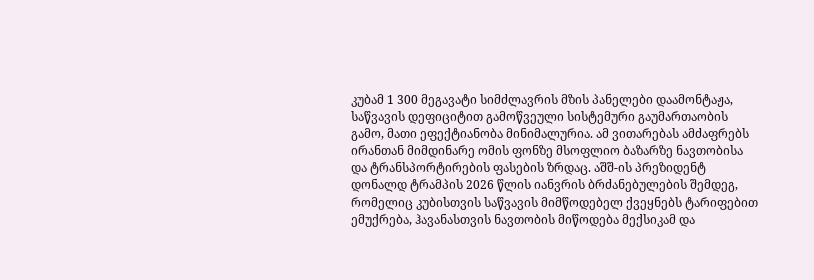კუბამ 1 300 მეგავატი სიმძლავრის მზის პანელები დაამონტაჟა, საწვავის დეფიციტით გამოწვეული სისტემური გაუმართაობის გამო, მათი ეფექტიანობა მინიმალურია. ამ ვითარებას ამძაფრებს ირანთან მიმდინარე ომის ფონზე მსოფლიო ბაზარზე ნავთობისა და ტრანსპორტირების ფასების ზრდაც. აშშ-ის პრეზიდენტ დონალდ ტრამპის 2026 წლის იანვრის ბრძანებულების შემდეგ, რომელიც კუბისთვის საწვავის მიმწოდებელ ქვეყნებს ტარიფებით ემუქრება, ჰავანასთვის ნავთობის მიწოდება მექსიკამ და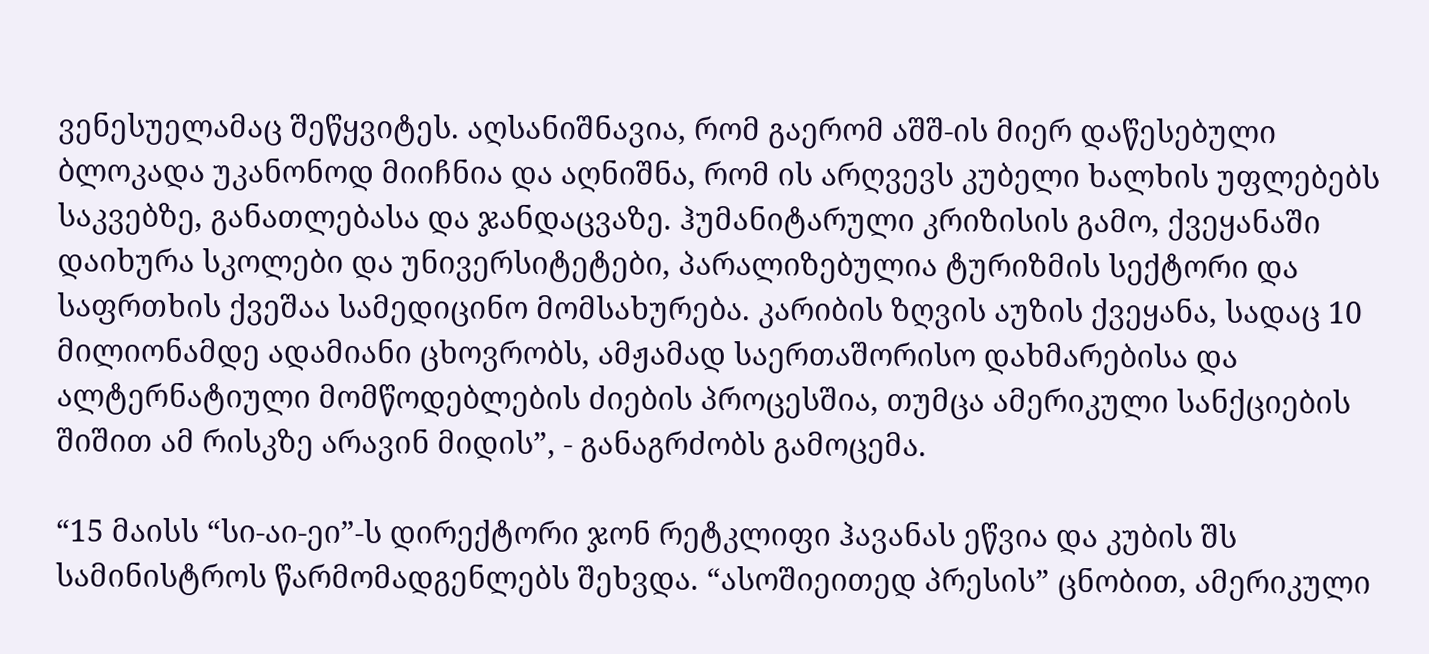ვენესუელამაც შეწყვიტეს. აღსანიშნავია, რომ გაერომ აშშ-ის მიერ დაწესებული ბლოკადა უკანონოდ მიიჩნია და აღნიშნა, რომ ის არღვევს კუბელი ხალხის უფლებებს საკვებზე, განათლებასა და ჯანდაცვაზე. ჰუმანიტარული კრიზისის გამო, ქვეყანაში დაიხურა სკოლები და უნივერსიტეტები, პარალიზებულია ტურიზმის სექტორი და საფრთხის ქვეშაა სამედიცინო მომსახურება. კარიბის ზღვის აუზის ქვეყანა, სადაც 10 მილიონამდე ადამიანი ცხოვრობს, ამჟამად საერთაშორისო დახმარებისა და ალტერნატიული მომწოდებლების ძიების პროცესშია, თუმცა ამერიკული სანქციების შიშით ამ რისკზე არავინ მიდის”, - განაგრძობს გამოცემა.

“15 მაისს “სი-აი-ეი”-ს დირექტორი ჯონ რეტკლიფი ჰავანას ეწვია და კუბის შს სამინისტროს წარმომადგენლებს შეხვდა. “ასოშიეითედ პრესის” ცნობით, ამერიკული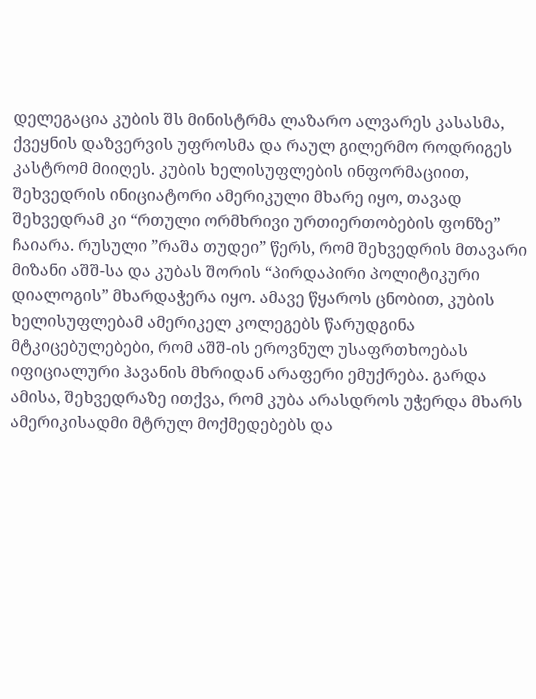დელეგაცია კუბის შს მინისტრმა ლაზარო ალვარეს კასასმა, ქვეყნის დაზვერვის უფროსმა და რაულ გილერმო როდრიგეს კასტრომ მიიღეს. კუბის ხელისუფლების ინფორმაციით, შეხვედრის ინიციატორი ამერიკული მხარე იყო, თავად შეხვედრამ კი “რთული ორმხრივი ურთიერთობების ფონზე” ჩაიარა. რუსული ”რაშა თუდეი” წერს, რომ შეხვედრის მთავარი მიზანი აშშ-სა და კუბას შორის “პირდაპირი პოლიტიკური დიალოგის” მხარდაჭერა იყო. ამავე წყაროს ცნობით, კუბის ხელისუფლებამ ამერიკელ კოლეგებს წარუდგინა მტკიცებულებები, რომ აშშ-ის ეროვნულ უსაფრთხოებას იფიციალური ჰავანის მხრიდან არაფერი ემუქრება. გარდა ამისა, შეხვედრაზე ითქვა, რომ კუბა არასდროს უჭერდა მხარს ამერიკისადმი მტრულ მოქმედებებს და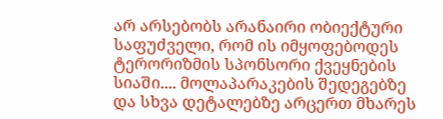არ არსებობს არანაირი ობიექტური საფუძველი, რომ ის იმყოფებოდეს ტერორიზმის სპონსორი ქვეყნების სიაში.... მოლაპარაკების შედეგებზე და სხვა დეტალებზე არცერთ მხარეს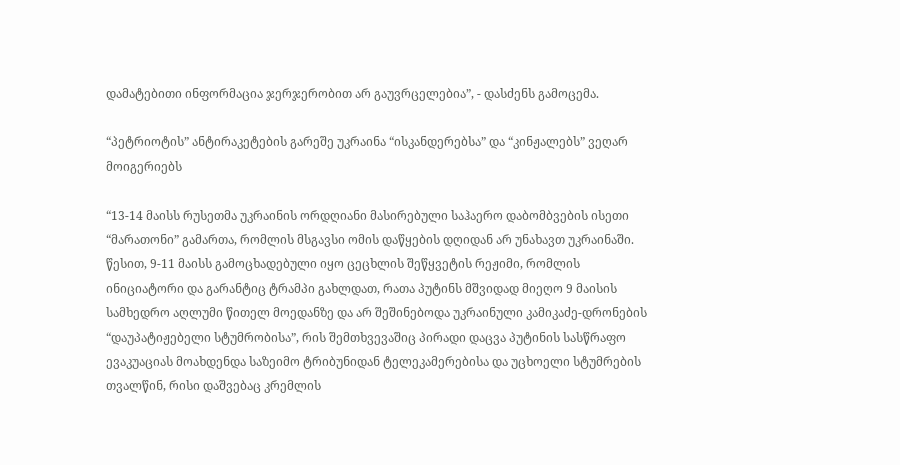დამატებითი ინფორმაცია ჯერჯერობით არ გაუვრცელებია”, - დასძენს გამოცემა.

“პეტრიოტის” ანტირაკეტების გარეშე უკრაინა “ისკანდერებსა” და “კინჟალებს” ვეღარ მოიგერიებს

“13-14 მაისს რუსეთმა უკრაინის ორდღიანი მასირებული საჰაერო დაბომბვების ისეთი “მარათონი” გამართა, რომლის მსგავსი ომის დაწყების დღიდან არ უნახავთ უკრაინაში. წესით, 9-11 მაისს გამოცხადებული იყო ცეცხლის შეწყვეტის რეჟიმი, რომლის ინიციატორი და გარანტიც ტრამპი გახლდათ, რათა პუტინს მშვიდად მიეღო 9 მაისის სამხედრო აღლუმი წითელ მოედანზე და არ შეშინებოდა უკრაინული კამიკაძე-დრონების “დაუპატიჟებელი სტუმრობისა”, რის შემთხვევაშიც პირადი დაცვა პუტინის სასწრაფო ევაკუაციას მოახდენდა საზეიმო ტრიბუნიდან ტელეკამერებისა და უცხოელი სტუმრების თვალწინ, რისი დაშვებაც კრემლის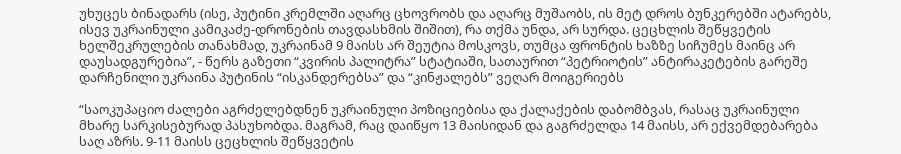უხუცეს ბინადარს (ისე, პუტინი კრემლში აღარც ცხოვრობს და აღარც მუშაობს, ის მეტ დროს ბუნკერებში ატარებს, ისევ უკრაინული კამიკაძე-დრონების თავდასხმის შიშით), რა თქმა უნდა, არ სურდა. ცეცხლის შეწყვეტის ხელშეკრულების თანახმად, უკრაინამ 9 მაისს არ შეუტია მოსკოვს, თუმცა ფრონტის ხაზზე სიჩუმეს მაინც არ დაუსადგურებია”, - წერს გაზეთი “კვირის პალიტრა” სტატიაში, სათაურით “პეტრიოტის” ანტირაკეტების გარეშე დარჩენილი უკრაინა პუტინის “ისკანდერებსა” და “კინჟალებს” ვეღარ მოიგერიებს

“საოკუპაციო ძალები აგრძელებდნენ უკრაინული პოზიციებისა და ქალაქების დაბომბვას, რასაც უკრაინული მხარე სარკისებურად პასუხობდა. მაგრამ, რაც დაიწყო 13 მაისიდან და გაგრძელდა 14 მაისს, არ ექვემდებარება საღ აზრს. 9-11 მაისს ცეცხლის შეწყვეტის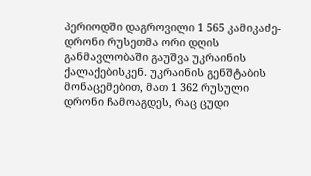პერიოდში დაგროვილი 1 565 კამიკაძე-დრონი რუსეთმა ორი დღის განმავლობაში გაუშვა უკრაინის ქალაქებისკენ. უკრაინის გენშტაბის მონაცემებით, მათ 1 362 რუსული დრონი ჩამოაგდეს, რაც ცუდი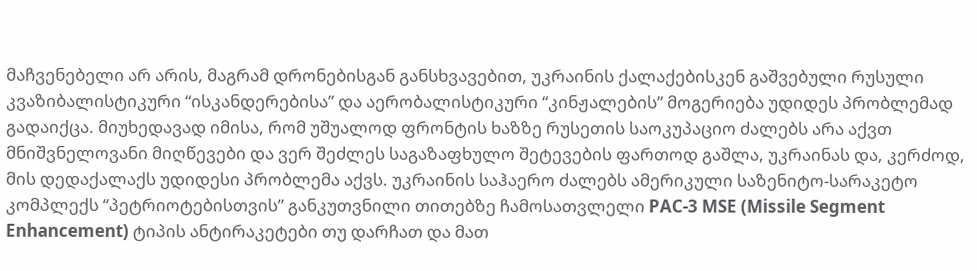მაჩვენებელი არ არის, მაგრამ დრონებისგან განსხვავებით, უკრაინის ქალაქებისკენ გაშვებული რუსული კვაზიბალისტიკური “ისკანდერებისა” და აერობალისტიკური “კინჟალების” მოგერიება უდიდეს პრობლემად გადაიქცა. მიუხედავად იმისა, რომ უშუალოდ ფრონტის ხაზზე რუსეთის საოკუპაციო ძალებს არა აქვთ მნიშვნელოვანი მიღწევები და ვერ შეძლეს საგაზაფხულო შეტევების ფართოდ გაშლა, უკრაინას და, კერძოდ, მის დედაქალაქს უდიდესი პრობლემა აქვს. უკრაინის საჰაერო ძალებს ამერიკული საზენიტო-სარაკეტო კომპლექს “პეტრიოტებისთვის” განკუთვნილი თითებზე ჩამოსათვლელი PAC-3 MSE (Missile Segment Enhancement) ტიპის ანტირაკეტები თუ დარჩათ და მათ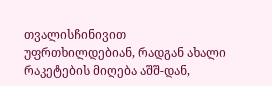თვალისჩინივით უფრთხილდებიან, რადგან ახალი რაკეტების მიღება აშშ-დან,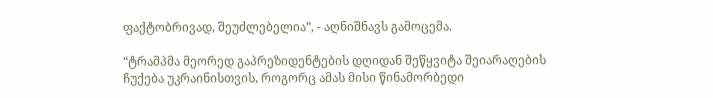ფაქტობრივად, შეუძლებელია”, - აღნიშნავს გამოცემა.

“ტრამპმა მეორედ გაპრეზიდენტების დღიდან შეწყვიტა შეიარაღების ჩუქება უკრაინისთვის, როგორც ამას მისი წინამორბედი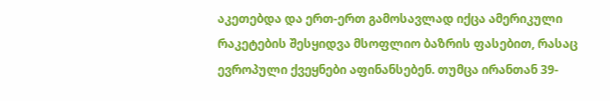აკეთებდა და ერთ-ერთ გამოსავლად იქცა ამერიკული რაკეტების შესყიდვა მსოფლიო ბაზრის ფასებით, რასაც ევროპული ქვეყნები აფინანსებენ. თუმცა ირანთან 39-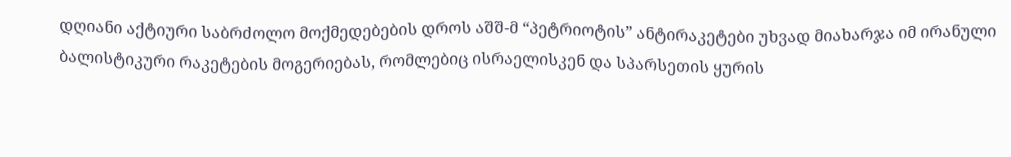დღიანი აქტიური საბრძოლო მოქმედებების დროს აშშ-მ “პეტრიოტის” ანტირაკეტები უხვად მიახარჯა იმ ირანული ბალისტიკური რაკეტების მოგერიებას, რომლებიც ისრაელისკენ და სპარსეთის ყურის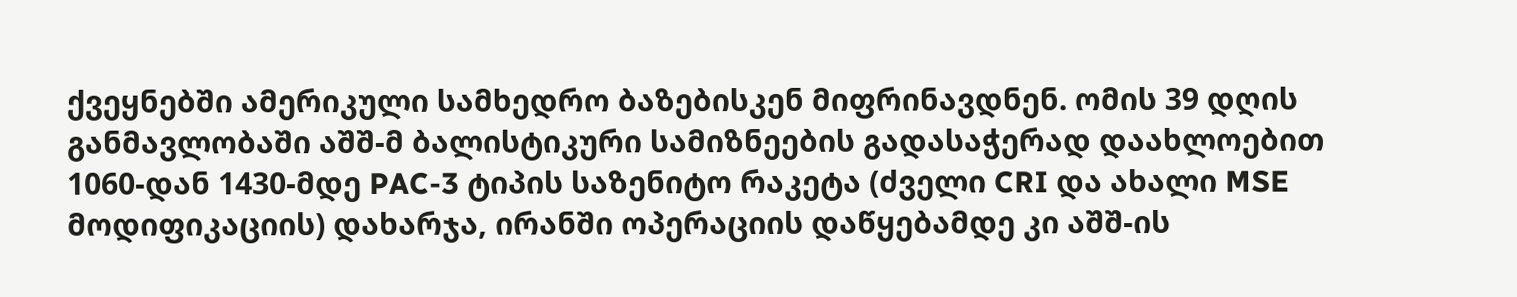ქვეყნებში ამერიკული სამხედრო ბაზებისკენ მიფრინავდნენ. ომის 39 დღის განმავლობაში აშშ-მ ბალისტიკური სამიზნეების გადასაჭერად დაახლოებით 1060-დან 1430-მდე PAC-3 ტიპის საზენიტო რაკეტა (ძველი CRI და ახალი MSE მოდიფიკაციის) დახარჯა, ირანში ოპერაციის დაწყებამდე კი აშშ-ის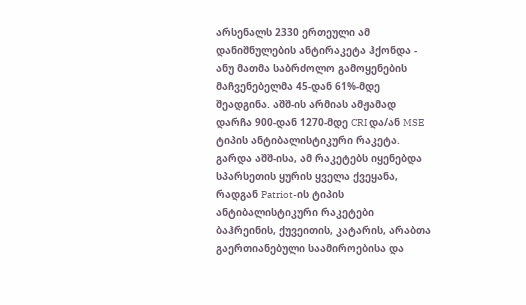არსენალს 2330 ერთეული ამ დანიშნულების ანტირაკეტა ჰქონდა - ანუ მათმა საბრძოლო გამოყენების მაჩვენებელმა 45-დან 61%-მდე შეადგინა. აშშ-ის არმიას ამჟამად დარჩა 900-დან 1270-მდე CRI და/ან MSE ტიპის ანტიბალისტიკური რაკეტა. გარდა აშშ-ისა, ამ რაკეტებს იყენებდა სპარსეთის ყურის ყველა ქვეყანა, რადგან Patriot-ის ტიპის ანტიბალისტიკური რაკეტები ბაჰრეინის, ქუვეითის, კატარის, არაბთა გაერთიანებული საამიროებისა და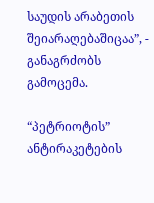საუდის არაბეთის შეიარაღებაშიცაა”, - განაგრძობს გამოცემა.

“პეტრიოტის” ანტირაკეტების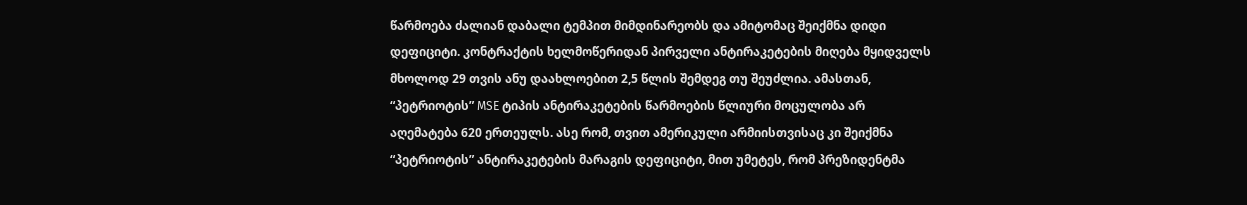წარმოება ძალიან დაბალი ტემპით მიმდინარეობს და ამიტომაც შეიქმნა დიდი დეფიციტი. კონტრაქტის ხელმოწერიდან პირველი ანტირაკეტების მიღება მყიდველს მხოლოდ 29 თვის ანუ დაახლოებით 2,5 წლის შემდეგ თუ შეუძლია. ამასთან, “პეტრიოტის” MSE ტიპის ანტირაკეტების წარმოების წლიური მოცულობა არ აღემატება 620 ერთეულს. ასე რომ, თვით ამერიკული არმიისთვისაც კი შეიქმნა “პეტრიოტის” ანტირაკეტების მარაგის დეფიციტი, მით უმეტეს, რომ პრეზიდენტმა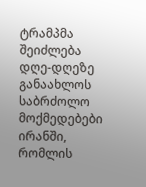ტრამპმა შეიძლება დღე-დღეზე განაახლოს საბრძოლო მოქმედებები ირანში, რომლის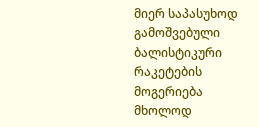მიერ საპასუხოდ გამოშვებული ბალისტიკური რაკეტების მოგერიება მხოლოდ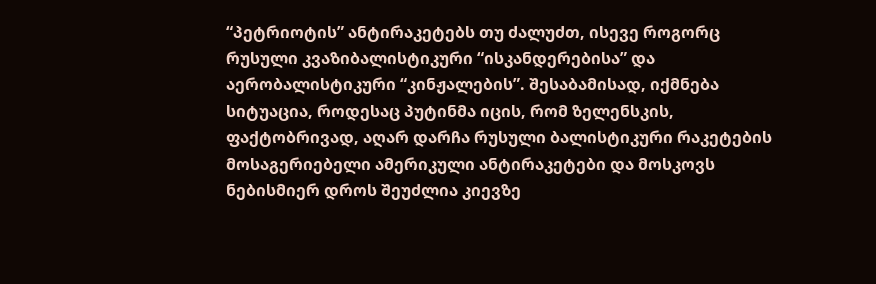“პეტრიოტის” ანტირაკეტებს თუ ძალუძთ, ისევე როგორც რუსული კვაზიბალისტიკური “ისკანდერებისა” და აერობალისტიკური “კინჟალების”. შესაბამისად, იქმნება სიტუაცია, როდესაც პუტინმა იცის, რომ ზელენსკის, ფაქტობრივად, აღარ დარჩა რუსული ბალისტიკური რაკეტების მოსაგერიებელი ამერიკული ანტირაკეტები და მოსკოვს ნებისმიერ დროს შეუძლია კიევზე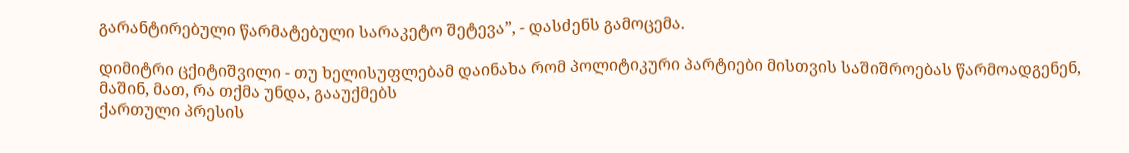გარანტირებული წარმატებული სარაკეტო შეტევა”, - დასძენს გამოცემა.

დიმიტრი ცქიტიშვილი - თუ ხელისუფლებამ დაინახა რომ პოლიტიკური პარტიები მისთვის საშიშროებას წარმოადგენენ, მაშინ, მათ, რა თქმა უნდა, გააუქმებს
ქართული პრესის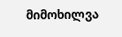მიმოხილვა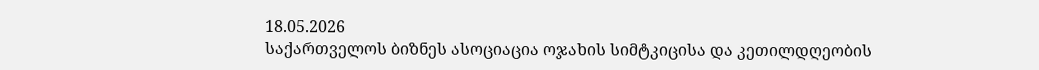18.05.2026
საქართველოს ბიზნეს ასოციაცია ოჯახის სიმტკიცისა და კეთილდღეობის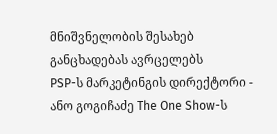მნიშვნელობის შესახებ განცხადებას ავრცელებს
PSP-ს მარკეტინგის დირექტორი - ანო გოგიჩაძე The One Show-ს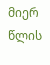მიერ წლის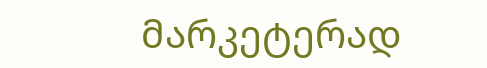მარკეტერად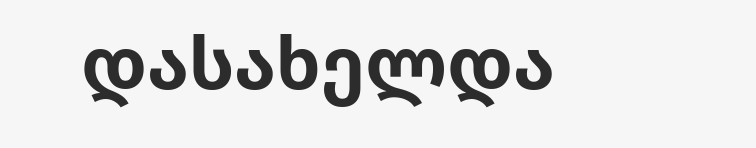დასახელდა